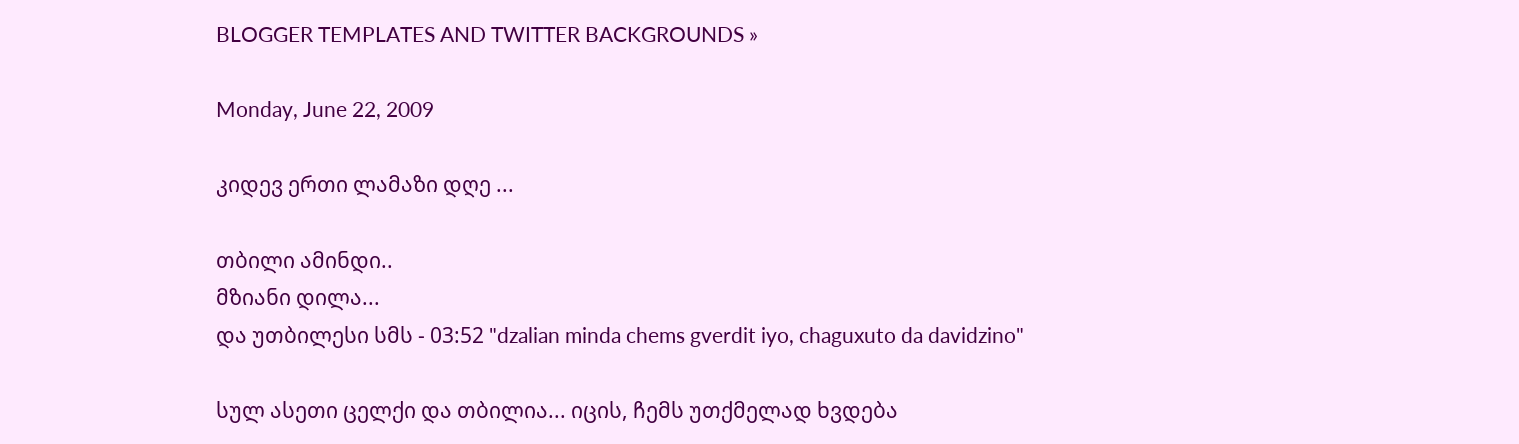BLOGGER TEMPLATES AND TWITTER BACKGROUNDS »

Monday, June 22, 2009

კიდევ ერთი ლამაზი დღე ...

თბილი ამინდი..
მზიანი დილა...
და უთბილესი სმს - 03:52 "dzalian minda chems gverdit iyo, chaguxuto da davidzino"

სულ ასეთი ცელქი და თბილია... იცის, ჩემს უთქმელად ხვდება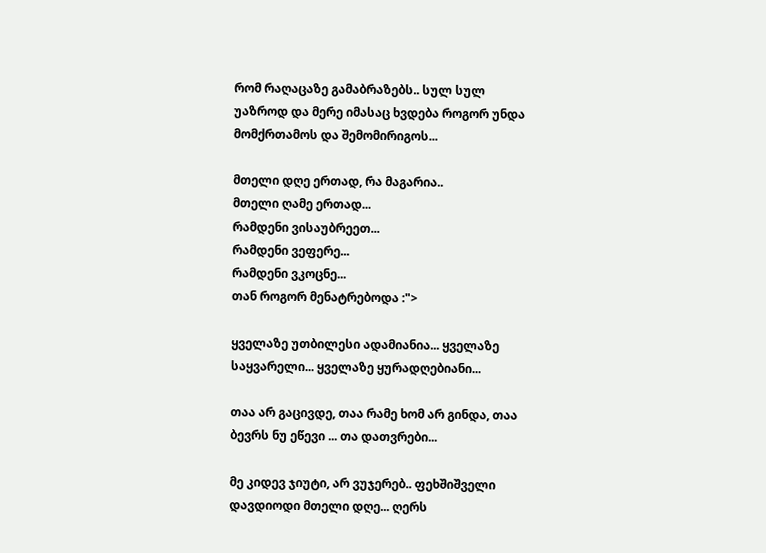რომ რაღაცაზე გამაბრაზებს.. სულ სულ უაზროდ და მერე იმასაც ხვდება როგორ უნდა მომქრთამოს და შემომირიგოს...

მთელი დღე ერთად, რა მაგარია..
მთელი ღამე ერთად...
რამდენი ვისაუბრეეთ...
რამდენი ვეფერე...
რამდენი ვკოცნე...
თან როგორ მენატრებოდა :">

ყველაზე უთბილესი ადამიანია... ყველაზე საყვარელი... ყველაზე ყურადღებიანი...

თაა არ გაცივდე, თაა რამე ხომ არ გინდა, თაა ბევრს ნუ ეწევი ... თა დათვრები...

მე კიდევ ჯიუტი, არ ვუჯერებ.. ფეხშიშველი დავდიოდი მთელი დღე... ღერს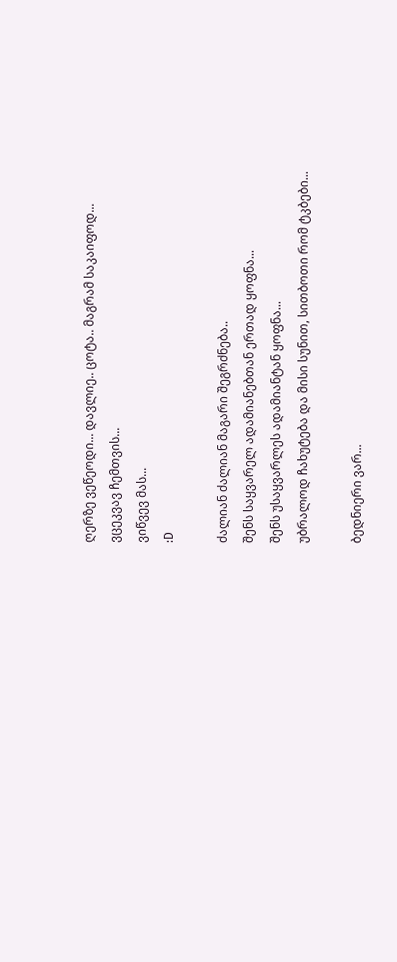ღერზე ვეწეოდი... დავლიე.. ცოტა.. მაგრამ საკაიფოდ...
ვცეკვავ ჩემთვის...
ვიწვევ მას...
:D

ძალიან ძალიან მაგარი შეგრძნება..
შენს საყვარელ ადამიანებთან ერთად ყოფნა...
შენს უსაყვარლეს ადამიანტან ყოფნა...
უბრალოდ ჩახუტება და მისი სუნით, სითბოთი რომ ტკბები...

ბედნიერი ვარ...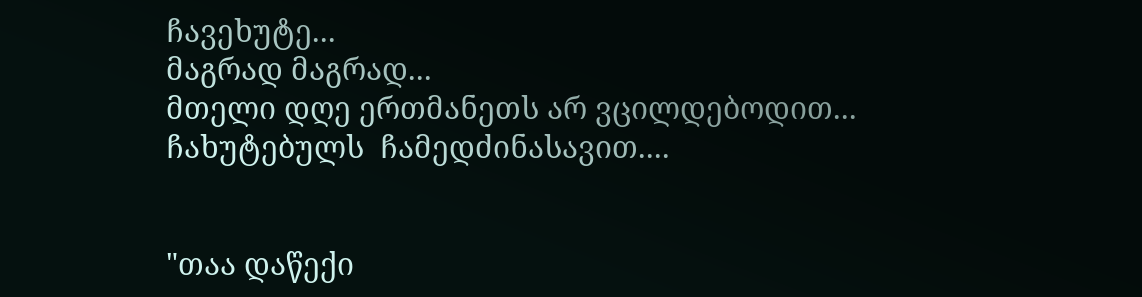ჩავეხუტე...
მაგრად მაგრად...
მთელი დღე ერთმანეთს არ ვცილდებოდით...
ჩახუტებულს  ჩამედძინასავით....


"თაა დაწექი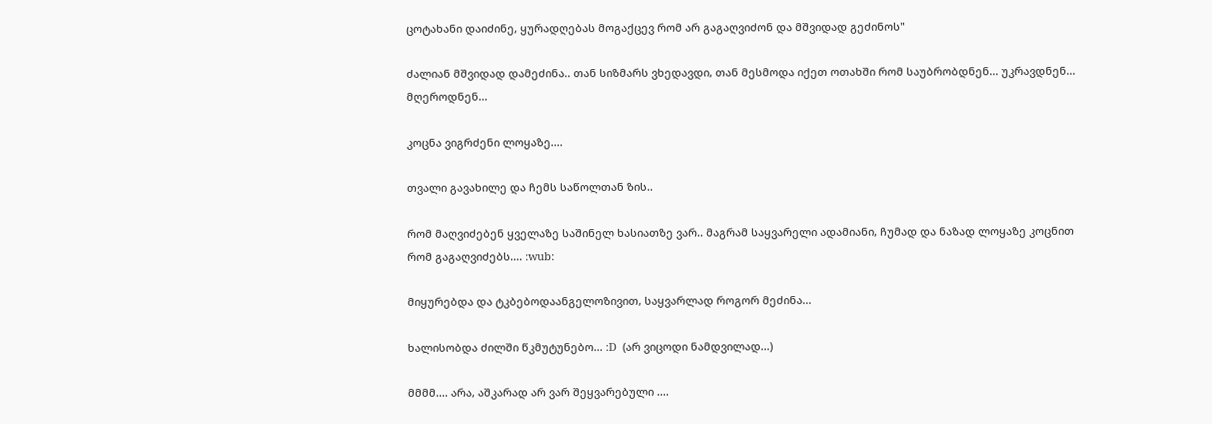ცოტახანი დაიძინე, ყურადღებას მოგაქცევ რომ არ გაგაღვიძონ და მშვიდად გეძინოს"

ძალიან მშვიდად დამეძინა.. თან სიზმარს ვხედავდი, თან მესმოდა იქეთ ოთახში რომ საუბრობდნენ... უკრავდნენ... მღეროდნენ...

კოცნა ვიგრძენი ლოყაზე....

თვალი გავახილე და ჩემს საწოლთან ზის..

რომ მაღვიძებენ ყველაზე საშინელ ხასიათზე ვარ.. მაგრამ საყვარელი ადამიანი, ჩუმად და ნაზად ლოყაზე კოცნით რომ გაგაღვიძებს.... :wub:

მიყურებდა და ტკბებოდაანგელოზივით, საყვარლად როგორ მეძინა...

ხალისობდა ძილში წკმუტუნებო... :D  (არ ვიცოდი ნამდვილად...)

მმმმ.... არა, აშკარად არ ვარ შეყვარებული ....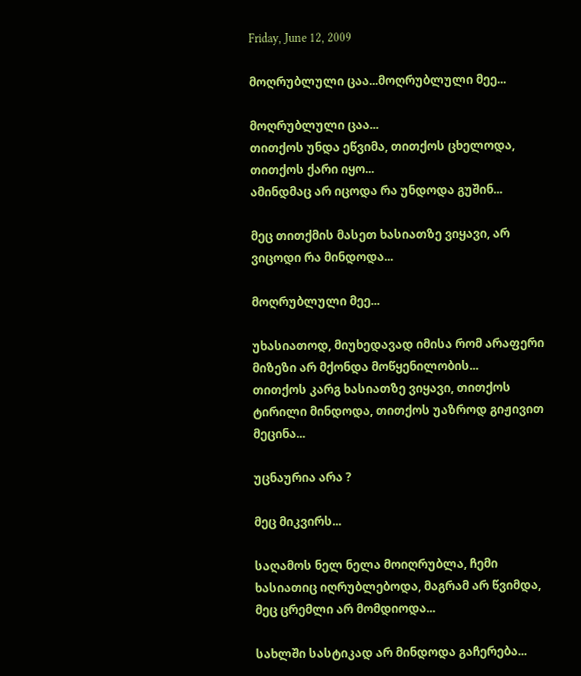Friday, June 12, 2009

მოღრუბლული ცაა...მოღრუბლული მეე...

მოღრუბლული ცაა...
თითქოს უნდა ეწვიმა, თითქოს ცხელოდა, თითქოს ქარი იყო...
ამინდმაც არ იცოდა რა უნდოდა გუშინ...

მეც თითქმის მასეთ ხასიათზე ვიყავი, არ ვიცოდი რა მინდოდა...

მოღრუბლული მეე...

უხასიათოდ, მიუხედავად იმისა რომ არაფერი მიზეზი არ მქონდა მოწყენილობის...
თითქოს კარგ ხასიათზე ვიყავი, თითქოს ტირილი მინდოდა, თითქოს უაზროდ გიჟივით მეცინა...

უცნაურია არა ?

მეც მიკვირს...

საღამოს ნელ ნელა მოიღრუბლა, ჩემი ხასიათიც იღრუბლებოდა, მაგრამ არ წვიმდა, მეც ცრემლი არ მომდიოდა...

სახლში სასტიკად არ მინდოდა გაჩერება...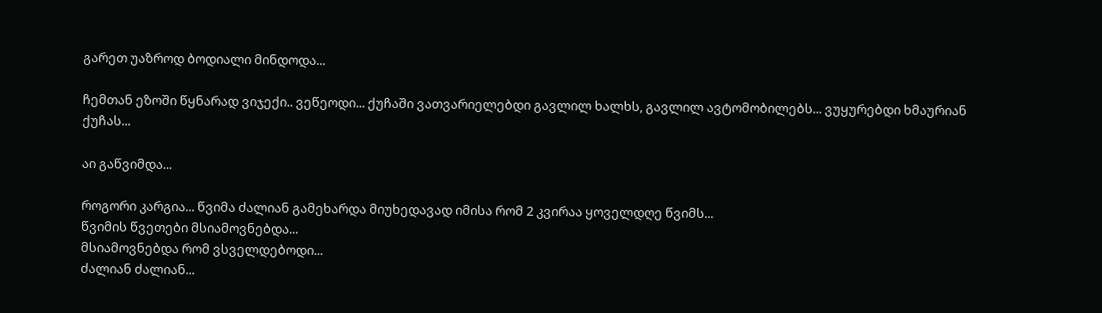გარეთ უაზროდ ბოდიალი მინდოდა...

ჩემთან ეზოში წყნარად ვიჯექი.. ვეწეოდი... ქუჩაში ვათვარიელებდი გავლილ ხალხს, გავლილ ავტომობილებს... ვუყურებდი ხმაურიან ქუჩას...

აი გაწვიმდა...

როგორი კარგია... წვიმა ძალიან გამეხარდა მიუხედავად იმისა რომ 2 კვირაა ყოველდღე წვიმს...
წვიმის წვეთები მსიამოვნებდა...
მსიამოვნებდა რომ ვსველდებოდი...
ძალიან ძალიან...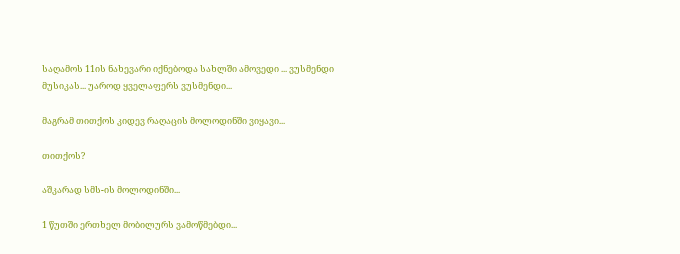საღამოს 11ის ნახევარი იქნებოდა სახლში ამოვედი ... ვუსმენდი მუსიკას... უაროდ ყველაფერს ვუსმენდი...

მაგრამ თითქოს კიდევ რაღაცის მოლოდინში ვიყავი...

თითქოს?

აშკარად სმს-ის მოლოდინში...

1 წუთში ერთხელ მობილურს ვამოწმებდი...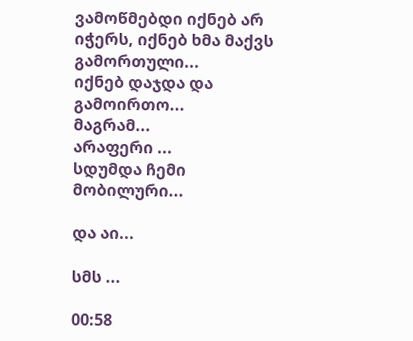ვამოწმებდი იქნებ არ იჭერს, იქნებ ხმა მაქვს გამორთული...
იქნებ დაჯდა და გამოირთო...
მაგრამ...
არაფერი ...
სდუმდა ჩემი მობილური...

და აი...

სმს ...

00:58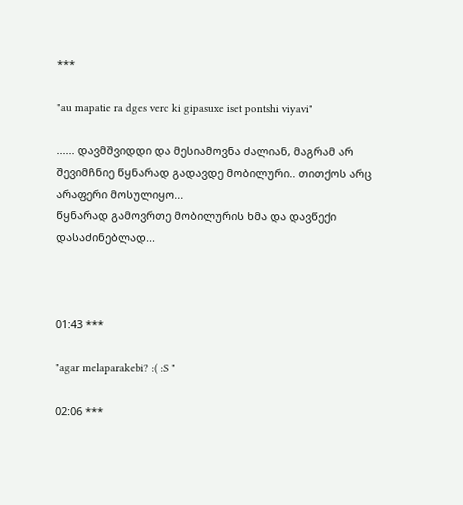***

"au mapatie ra dges verc ki gipasuxe iset pontshi viyavi"

...... დავმშვიდდი და მესიამოვნა ძალიან, მაგრამ არ შევიმჩნიე წყნარად გადავდე მობილური.. თითქოს არც არაფერი მოსულიყო...
წყნარად გამოვრთე მობილურის ხმა და დავწექი დასაძინებლად...



01:43 ***

"agar melaparakebi? :( :S "

02:06 ***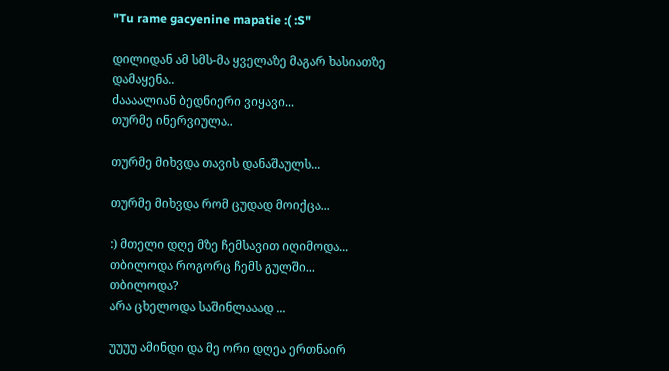"Tu rame gacyenine mapatie :( :S"

დილიდან ამ სმს-მა ყველაზე მაგარ ხასიათზე დამაყენა..
ძაააალიან ბედნიერი ვიყავი...
თურმე ინერვიულა..

თურმე მიხვდა თავის დანაშაულს...

თურმე მიხვდა რომ ცუდად მოიქცა...

:) მთელი დღე მზე ჩემსავით იღიმოდა...
თბილოდა როგორც ჩემს გულში...
თბილოდა?
არა ცხელოდა საშინლააად ...

უუუუ ამინდი და მე ორი დღეა ერთნაირ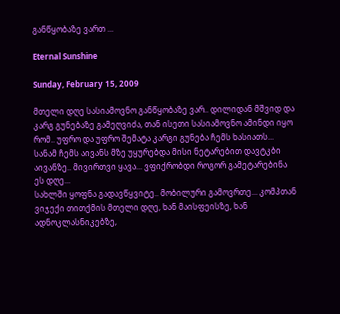განწყობაზე ვართ ...

Eternal Sunshine

Sunday, February 15, 2009

მთელი დღე სასიამოვნო განწყობაზე ვარ.. დილიდან მშვიდ და კარგ გუნებაზე გამეღვიძა, თან ისეთი სასიამოვნო ამინდი იყო რომ.. უფრო და უფრო შემატა კარგი გუნება ჩემს ხასიათს...
სანამ ჩემს აივანს მზე უყურებდა მისი ნეტარებით დავტკბი აივანზე.. მივირთვი ყავა... ვფიქრობდი როგორ გამეტარებინა ეს დღე...
სახლში ყოფნა გადავწყვიტე.. მობილური გამოვრთე... კომპთან ვიჯექი თითქმის მთელი დღე, ხან მაისფეისზე, ხან ადნოკლასნიკებზე,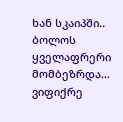ხან სკაიპში.. ბოლოს ყველაფრერი მომბეზრდა...
ვიფიქრე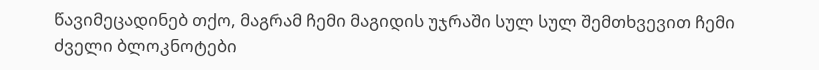წავიმეცადინებ თქო, მაგრამ ჩემი მაგიდის უჯრაში სულ სულ შემთხვევით ჩემი ძველი ბლოკნოტები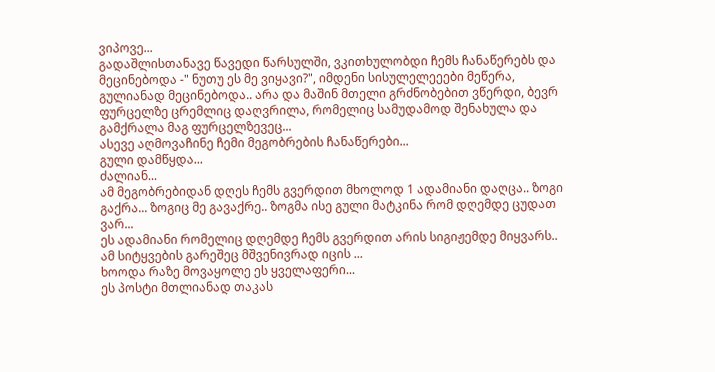ვიპოვე...
გადაშლისთანავე წავედი წარსულში, ვკითხულობდი ჩემს ჩანაწერებს და მეცინებოდა -" ნუთუ ეს მე ვიყავი?", იმდენი სისულელეეები მეწერა, გულიანად მეცინებოდა.. არა და მაშინ მთელი გრძნობებით ვწერდი, ბევრ ფურცელზე ცრემლიც დაღვრილა, რომელიც სამუდამოდ შენახულა და გამქრალა მაგ ფურცელზევეც...
ასევე აღმოვაჩინე ჩემი მეგობრების ჩანაწერები...
გული დამწყდა...
ძალიან...
ამ მეგობრებიდან დღეს ჩემს გვერდით მხოლოდ 1 ადამიანი დაღცა.. ზოგი გაქრა... ზოგიც მე გავაქრე.. ზოგმა ისე გული მატკინა რომ დღემდე ცუდათ ვარ...
ეს ადამიანი რომელიც დღემდე ჩემს გვერდით არის სიგიჟემდე მიყვარს.. ამ სიტყვების გარეშეც მშვენივრად იცის ...
ხოოდა რაზე მოვაყოლე ეს ყველაფერი...
ეს პოსტი მთლიანად თაკას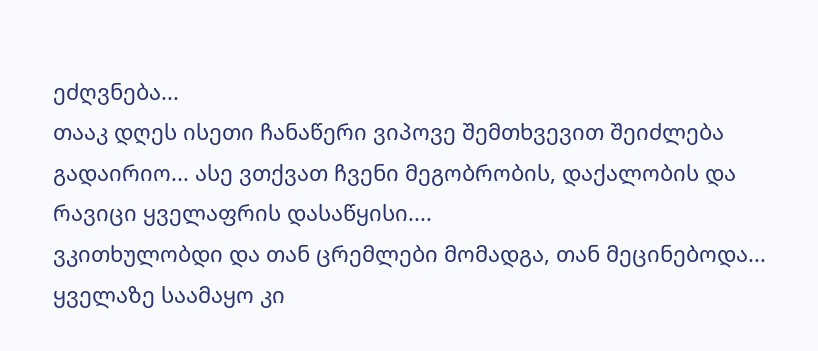ეძღვნება...
თააკ დღეს ისეთი ჩანაწერი ვიპოვე შემთხვევით შეიძლება გადაირიო... ასე ვთქვათ ჩვენი მეგობრობის, დაქალობის და რავიცი ყველაფრის დასაწყისი....
ვკითხულობდი და თან ცრემლები მომადგა, თან მეცინებოდა... ყველაზე საამაყო კი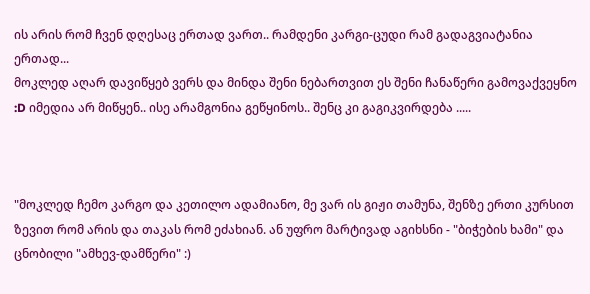ის არის რომ ჩვენ დღესაც ერთად ვართ.. რამდენი კარგი-ცუდი რამ გადაგვიატანია ერთად...
მოკლედ აღარ დავიწყებ ვერს და მინდა შენი ნებართვით ეს შენი ჩანაწერი გამოვაქვეყნო :D იმედია არ მიწყენ.. ისე არამგონია გეწყინოს.. შენც კი გაგიკვირდება .....



"მოკლედ ჩემო კარგო და კეთილო ადამიანო, მე ვარ ის გიჟი თამუნა, შენზე ერთი კურსით ზევით რომ არის და თაკას რომ ეძახიან. ან უფრო მარტივად აგიხსნი - "ბიჭების ხამი" და ცნობილი "ამხევ-დამწერი" :)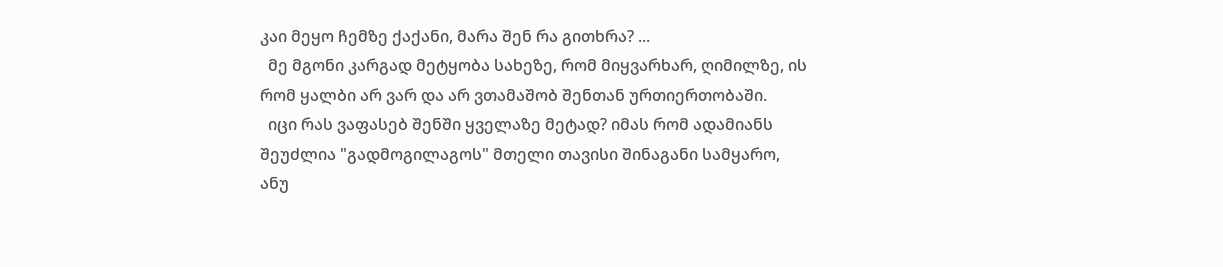კაი მეყო ჩემზე ქაქანი, მარა შენ რა გითხრა? ...
  მე მგონი კარგად მეტყობა სახეზე, რომ მიყვარხარ, ღიმილზე, ის რომ ყალბი არ ვარ და არ ვთამაშობ შენთან ურთიერთობაში.
  იცი რას ვაფასებ შენში ყველაზე მეტად? იმას რომ ადამიანს შეუძლია "გადმოგილაგოს" მთელი თავისი შინაგანი სამყარო, ანუ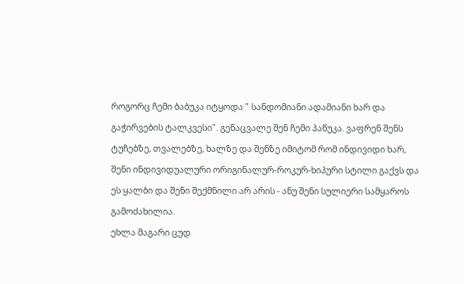როგორც ჩემი ბაბუკა იტყოდა " სანდომიანი ადამიანი ხარ და გაჭირვების ტალკვესი". გენაცვალე შენ ჩემი პაწუკა. ვაფრენ შენს ტუჩებზე, თვალებზე, ხალზე და შენზე იმიტომ რომ ინდივიდი ხარ, შენი ინდივიდუალური ორიგინალურ-როკურ-ხიპური სტილი გაქვს და ეს ყალბი და შენი შექმნილი არ არის - ანუ შენი სულიერი სამყაროს გამოძახილია.
ეხლა მაგარი ცუდ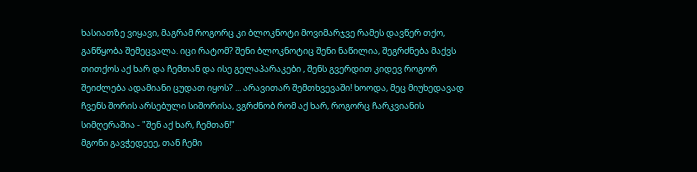ხასიათზე ვიყავი, მაგრამ როგორც კი ბლოკნოტი მოვიმარჯვე რამეს დავწერ თქო, განწყობა შემეცვალა. იცი რატომ? შენი ბლოკნოტიც შენი ნაწილია, შეგრძნება მაქვს თითქოს აქ ხარ და ჩემთან და ისე გელაპარაკები , შენს გვერდით კიდევ როგორ შეიძლება ადამიანი ცუდათ იყოს? ... არავითარ შემთხვევაში! ხოოდა, მეც მიუხედავად ჩვენს შორის არსებული სიშორისა, ვგრძნობ რომ აქ ხარ, როგორც ჩარკვიანის სიმღერაშია - "შენ აქ ხარ, ჩემთან!"
მგონი გავჭედეეე, თან ჩემი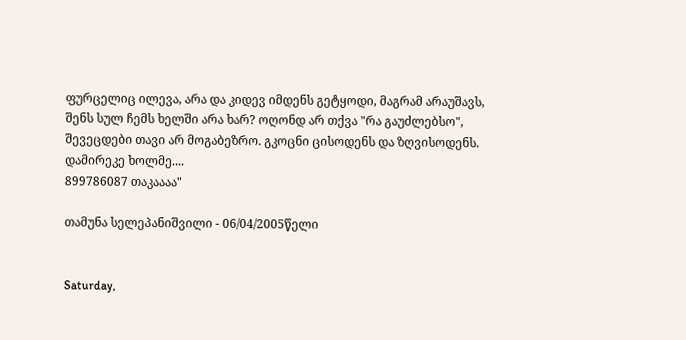ფურცელიც ილევა, არა და კიდევ იმდენს გეტყოდი, მაგრამ არაუშავს, შენს სულ ჩემს ხელში არა ხარ? ოღონდ არ თქვა "რა გაუძლებსო", შევეცდები თავი არ მოგაბეზრო. გკოცნი ცისოდენს და ზღვისოდენს. დამირეკე ხოლმე....
899786087 თაკაააა"

თამუნა სელეპანიშვილი - 06/04/2005წელი


Saturday,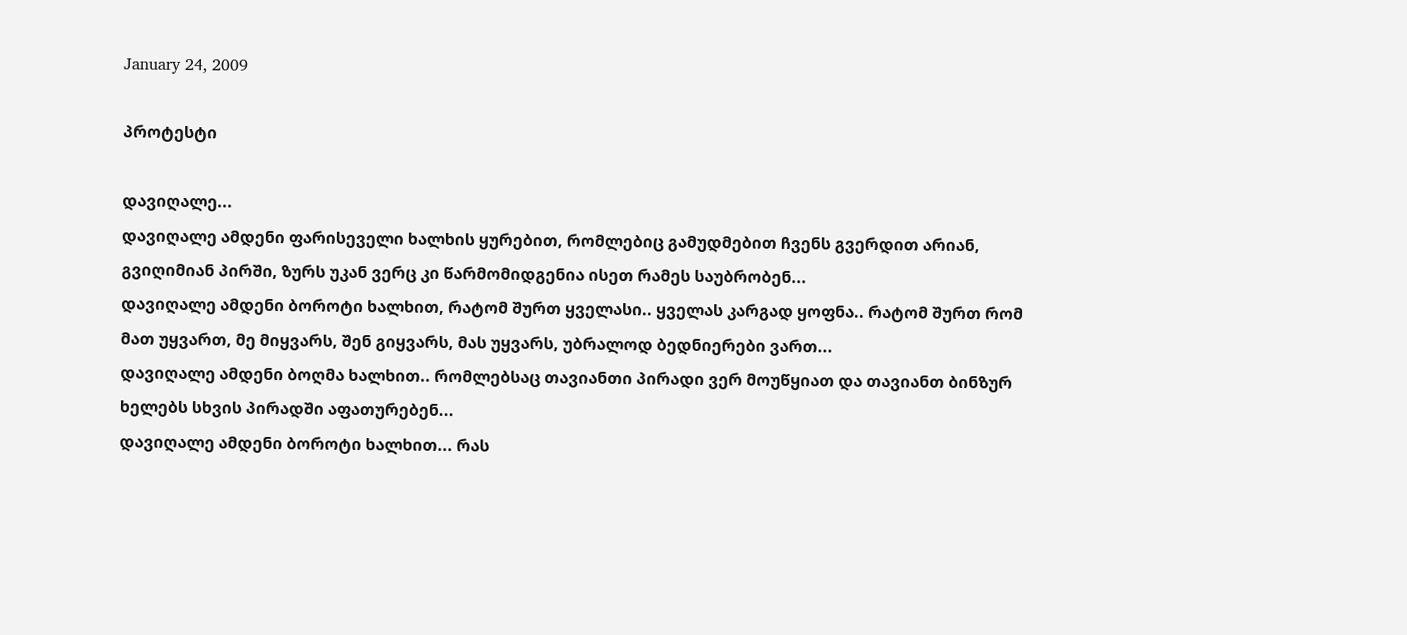January 24, 2009

პროტესტი

დავიღალე...
დავიღალე ამდენი ფარისეველი ხალხის ყურებით, რომლებიც გამუდმებით ჩვენს გვერდით არიან, გვიღიმიან პირში, ზურს უკან ვერც კი წარმომიდგენია ისეთ რამეს საუბრობენ...
დავიღალე ამდენი ბოროტი ხალხით, რატომ შურთ ყველასი.. ყველას კარგად ყოფნა.. რატომ შურთ რომ მათ უყვართ, მე მიყვარს, შენ გიყვარს, მას უყვარს, უბრალოდ ბედნიერები ვართ...
დავიღალე ამდენი ბოღმა ხალხით.. რომლებსაც თავიანთი პირადი ვერ მოუწყიათ და თავიანთ ბინზურ ხელებს სხვის პირადში აფათურებენ...
დავიღალე ამდენი ბოროტი ხალხით... რას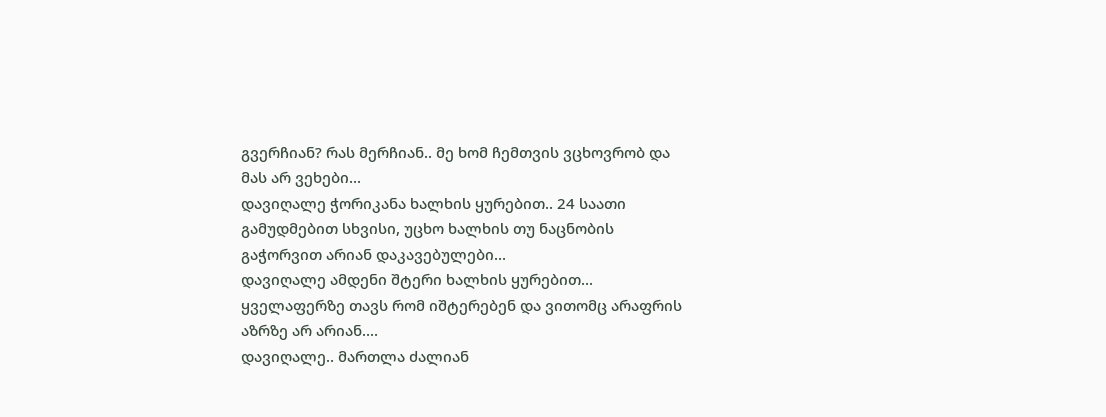გვერჩიან? რას მერჩიან.. მე ხომ ჩემთვის ვცხოვრობ და მას არ ვეხები...
დავიღალე ჭორიკანა ხალხის ყურებით.. 24 საათი გამუდმებით სხვისი, უცხო ხალხის თუ ნაცნობის გაჭორვით არიან დაკავებულები...
დავიღალე ამდენი შტერი ხალხის ყურებით... ყველაფერზე თავს რომ იშტერებენ და ვითომც არაფრის აზრზე არ არიან....
დავიღალე.. მართლა ძალიან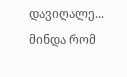დავიღალე...
მინდა რომ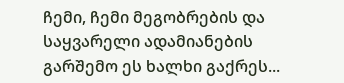ჩემი, ჩემი მეგობრების და საყვარელი ადამიანების გარშემო ეს ხალხი გაქრეს...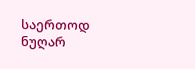საერთოდ ნუღარ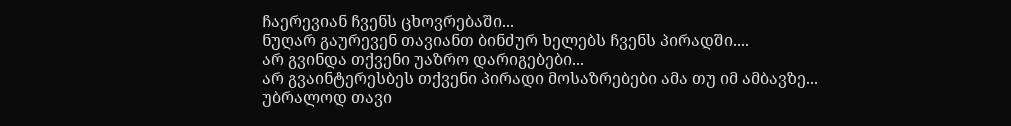ჩაერევიან ჩვენს ცხოვრებაში...
ნუღარ გაურევენ თავიანთ ბინძურ ხელებს ჩვენს პირადში....
არ გვინდა თქვენი უაზრო დარიგებები...
არ გვაინტერესბეს თქვენი პირადი მოსაზრებები ამა თუ იმ ამბავზე...
უბრალოდ თავი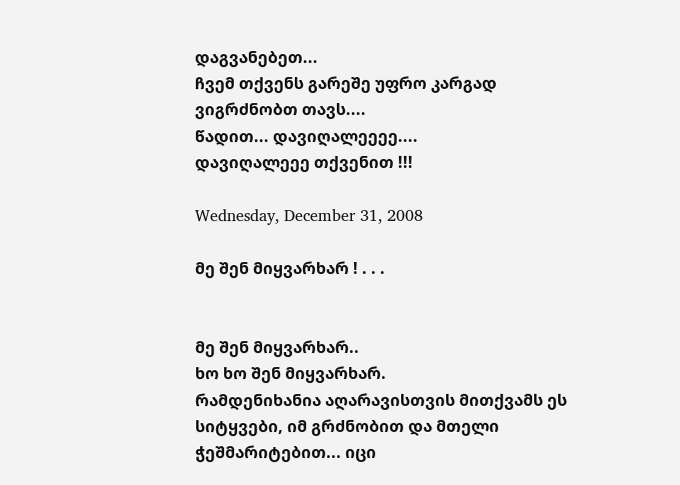დაგვანებეთ...
ჩვემ თქვენს გარეშე უფრო კარგად ვიგრძნობთ თავს....
წადით... დავიღალეეეე....
დავიღალეეე თქვენით !!!

Wednesday, December 31, 2008

მე შენ მიყვარხარ ! . . .


მე შენ მიყვარხარ..
ხო ხო შენ მიყვარხარ.
რამდენიხანია აღარავისთვის მითქვამს ეს სიტყვები, იმ გრძნობით და მთელი ჭეშმარიტებით... იცი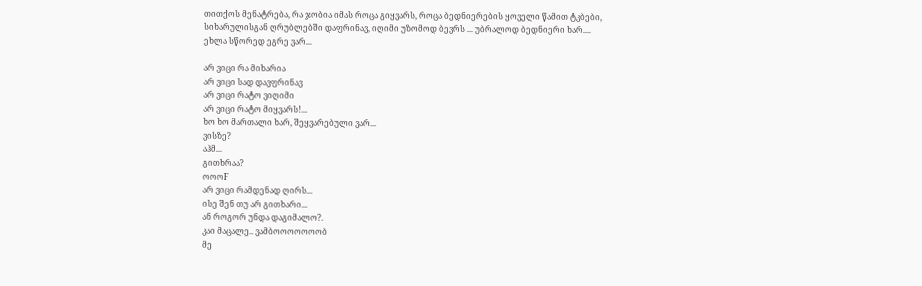თითქოს მენატრება, რა ჯობია იმას როცა გიყვარს, როცა ბედნიერების ყოველი წამით ტკბები, სიხარულისგან ღრუბლებში დაფრინავ, იღიმი უზომოდ ბევრს ... უბრალოდ ბედნიერი ხარ....
ეხლა სწორედ ეგრე ვარ...

არ ვიცი რა მიხარია
არ ვიცი სად დავფრინავ
არ ვიცი რატო ვიღიმი
არ ვიცი რატო მიყვარს!...
ხო ხო მართალი ხარ, შეყვარებული ვარ...
ვისზე?
აჰმ...
გითხრაა?
ოოოF
არ ვიცი რამდენად ღირს...
ისე შენ თუ არ გითხარი...
ან როგორ უნდა დაგიმალო?.
კაი მაცალე.. ვამბოოოოოოობ
მე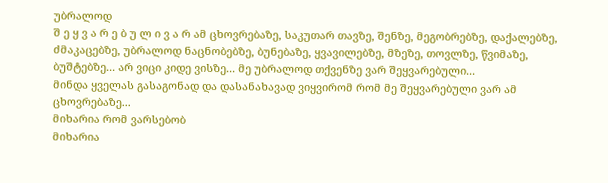უბრალოდ
შ ე ყ ვ ა რ ე ბ უ ლ ი ვ ა რ ამ ცხოვრებაზე, საკუთარ თავზე, შენზე, მეგობრებზე, დაქალებზე, ძმაკაცებზე, უბრალოდ ნაცნობებზე, ბუნებაზე, ყვავილებზე, მზეზე, თოვლზე, წვიმაზე, ბუშტებზე... არ ვიცი კიდე ვისზე... მე უბრალოდ თქვენზე ვარ შეყვარებული...
მინდა ყველას გასაგონად და დასანახავად ვიყვირომ რომ მე შეყვარებული ვარ ამ ცხოვრებაზე...
მიხარია რომ ვარსებობ
მიხარია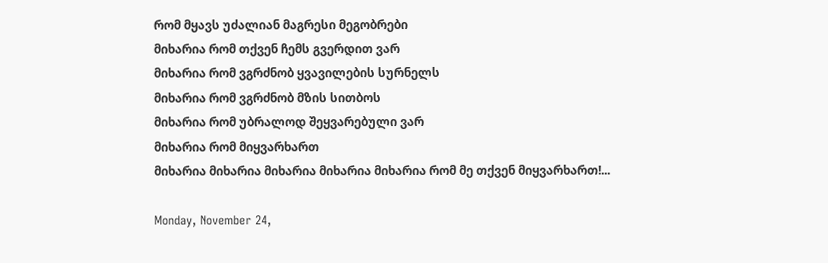რომ მყავს უძალიან მაგრესი მეგობრები
მიხარია რომ თქვენ ჩემს გვერდით ვარ
მიხარია რომ ვგრძნობ ყვავილების სურნელს
მიხარია რომ ვგრძნობ მზის სითბოს
მიხარია რომ უბრალოდ შეყვარებული ვარ
მიხარია რომ მიყვარხართ
მიხარია მიხარია მიხარია მიხარია მიხარია რომ მე თქვენ მიყვარხართ!...

Monday, November 24,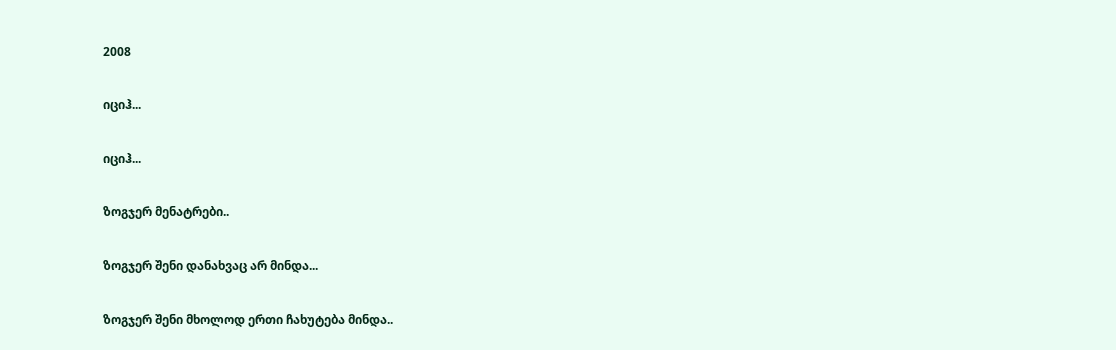2008

იციჰ...

იციჰ...

ზოგჯერ მენატრები..

ზოგჯერ შენი დანახვაც არ მინდა...

ზოგჯერ შენი მხოლოდ ერთი ჩახუტება მინდა..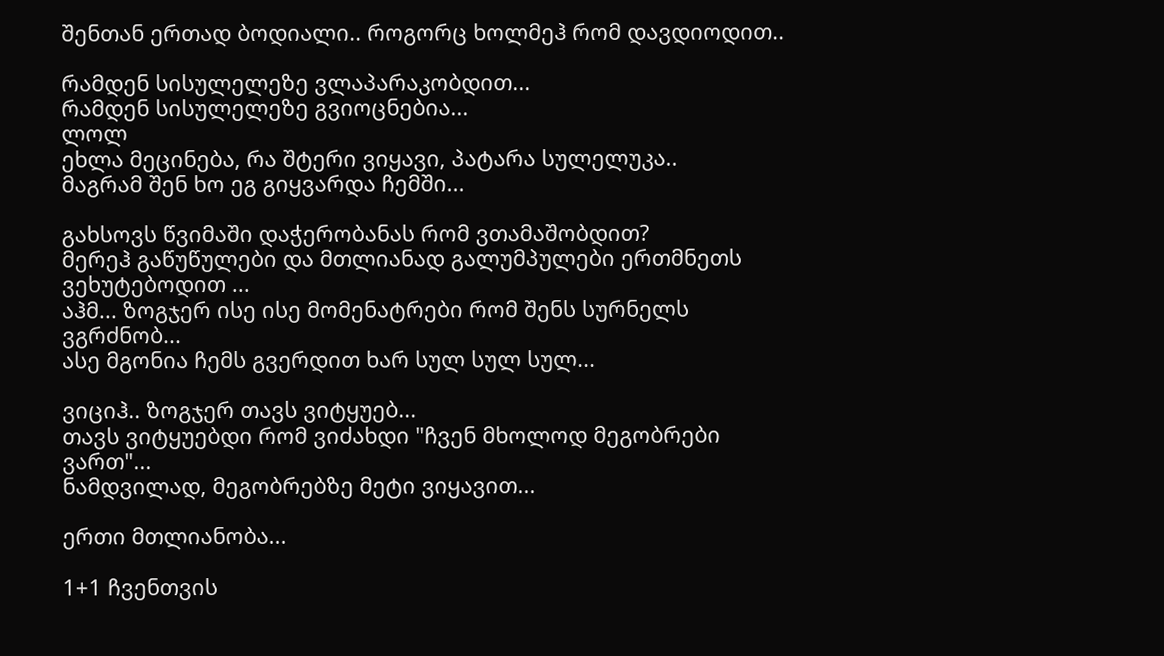შენთან ერთად ბოდიალი.. როგორც ხოლმეჰ რომ დავდიოდით..

რამდენ სისულელეზე ვლაპარაკობდით...
რამდენ სისულელეზე გვიოცნებია...
ლოლ
ეხლა მეცინება, რა შტერი ვიყავი, პატარა სულელუკა..
მაგრამ შენ ხო ეგ გიყვარდა ჩემში...

გახსოვს წვიმაში დაჭერობანას რომ ვთამაშობდით?
მერეჰ გაწუწულები და მთლიანად გალუმპულები ერთმნეთს ვეხუტებოდით ...
აჰმ... ზოგჯერ ისე ისე მომენატრები რომ შენს სურნელს ვგრძნობ...
ასე მგონია ჩემს გვერდით ხარ სულ სულ სულ...

ვიციჰ.. ზოგჯერ თავს ვიტყუებ...
თავს ვიტყუებდი რომ ვიძახდი "ჩვენ მხოლოდ მეგობრები ვართ"...
ნამდვილად, მეგობრებზე მეტი ვიყავით...

ერთი მთლიანობა...

1+1 ჩვენთვის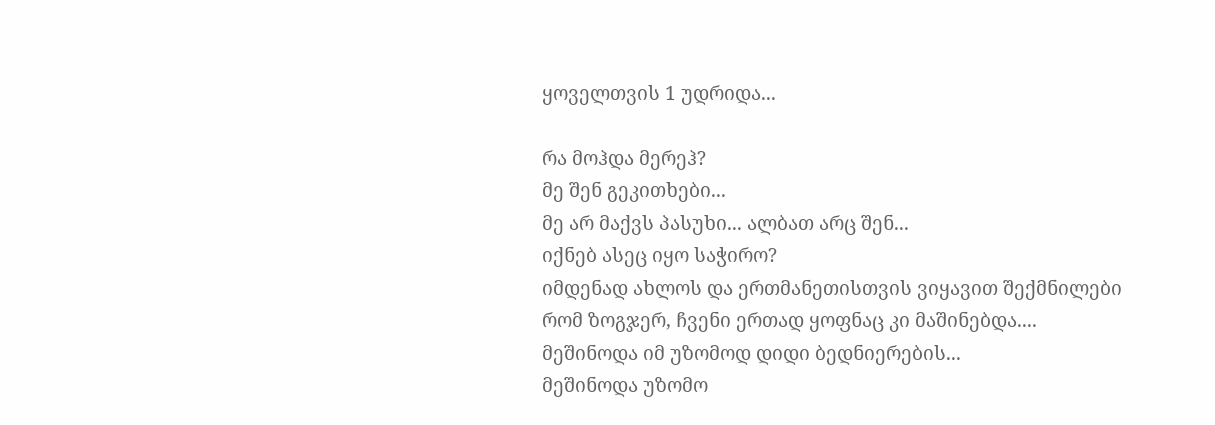ყოველთვის 1 უდრიდა...

რა მოჰდა მერეჰ?
მე შენ გეკითხები...
მე არ მაქვს პასუხი... ალბათ არც შენ...
იქნებ ასეც იყო საჭირო?
იმდენად ახლოს და ერთმანეთისთვის ვიყავით შექმნილები რომ ზოგჯერ, ჩვენი ერთად ყოფნაც კი მაშინებდა....
მეშინოდა იმ უზომოდ დიდი ბედნიერების...
მეშინოდა უზომო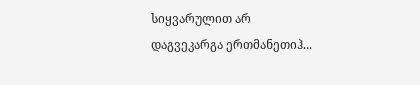სიყვარულით არ დაგვეკარგა ერთმანეთიჰ...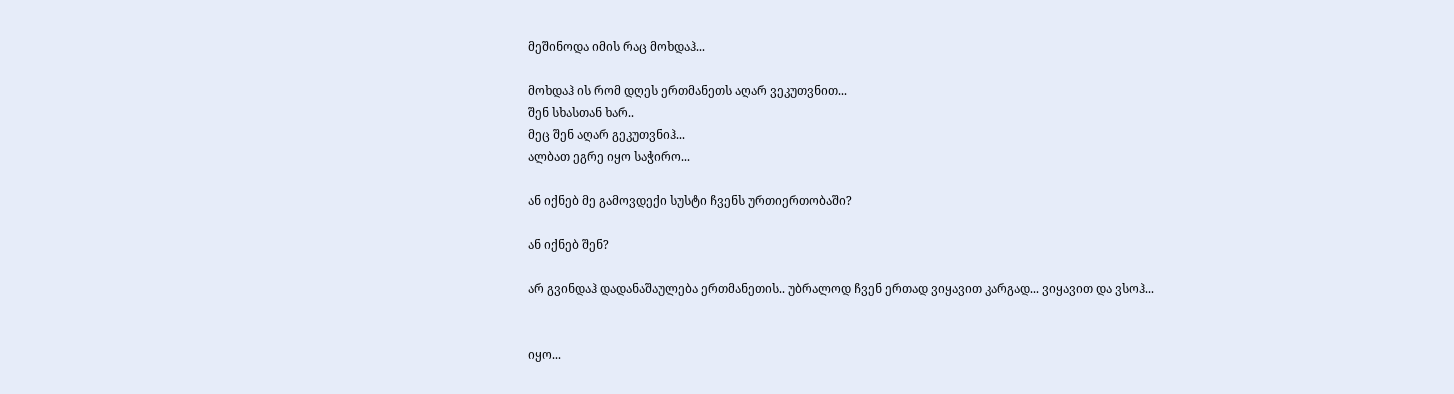მეშინოდა იმის რაც მოხდაჰ...

მოხდაჰ ის რომ დღეს ერთმანეთს აღარ ვეკუთვნით...
შენ სხასთან ხარ..
მეც შენ აღარ გეკუთვნიჰ...
ალბათ ეგრე იყო საჭირო...

ან იქნებ მე გამოვდექი სუსტი ჩვენს ურთიერთობაში?

ან იქნებ შენ?

არ გვინდაჰ დადანაშაულება ერთმანეთის.. უბრალოდ ჩვენ ერთად ვიყავით კარგად... ვიყავით და ვსოჰ...


იყო...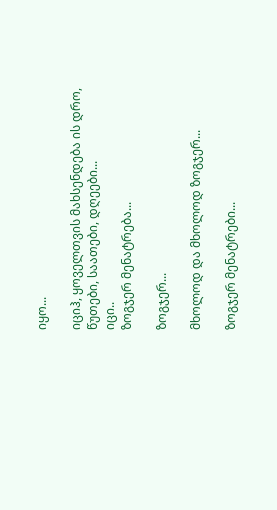იყო...

იციჰ, ყოველთვის მახსენდება ის დრო, წუთები, საათები, დღეები...
იცი..
ზოგჯერ მენატრება...

ზოგჯერ...

მხოლოდ და მხოლოდ ზოგჯერ...

ზოგჯერ მენატრები...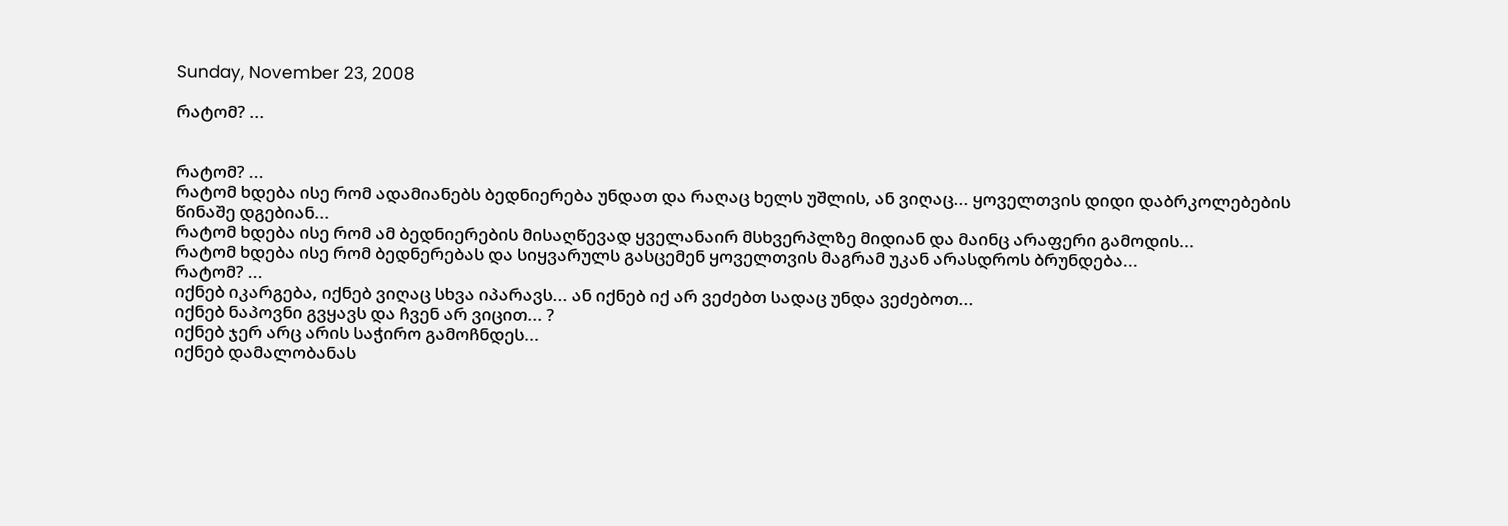Sunday, November 23, 2008

რატომ? ...


რატომ? ...
რატომ ხდება ისე რომ ადამიანებს ბედნიერება უნდათ და რაღაც ხელს უშლის, ან ვიღაც... ყოველთვის დიდი დაბრკოლებების წინაშე დგებიან...
რატომ ხდება ისე რომ ამ ბედნიერების მისაღწევად ყველანაირ მსხვერპლზე მიდიან და მაინც არაფერი გამოდის...
რატომ ხდება ისე რომ ბედნერებას და სიყვარულს გასცემენ ყოველთვის მაგრამ უკან არასდროს ბრუნდება...
რატომ? ...
იქნებ იკარგება, იქნებ ვიღაც სხვა იპარავს... ან იქნებ იქ არ ვეძებთ სადაც უნდა ვეძებოთ...
იქნებ ნაპოვნი გვყავს და ჩვენ არ ვიცით... ?
იქნებ ჯერ არც არის საჭირო გამოჩნდეს...
იქნებ დამალობანას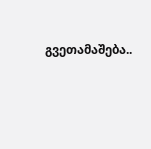გვეთამაშება..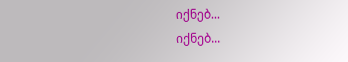იქნებ...
იქნებ...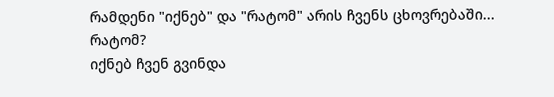რამდენი "იქნებ" და "რატომ" არის ჩვენს ცხოვრებაში...
რატომ?
იქნებ ჩვენ გვინდა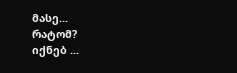მასე...
რატომ?
იქნებ ...